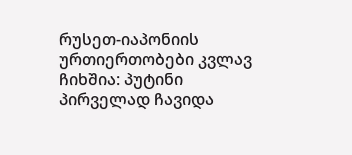რუსეთ-იაპონიის ურთიერთობები კვლავ ჩიხშია: პუტინი პირველად ჩავიდა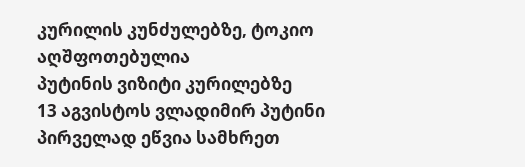კურილის კუნძულებზე, ტოკიო აღშფოთებულია
პუტინის ვიზიტი კურილებზე
13 აგვისტოს ვლადიმირ პუტინი პირველად ეწვია სამხრეთ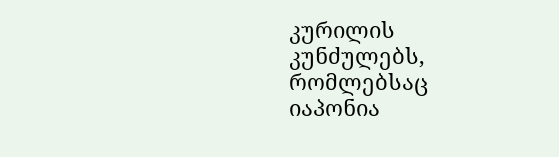კურილის კუნძულებს, რომლებსაც იაპონია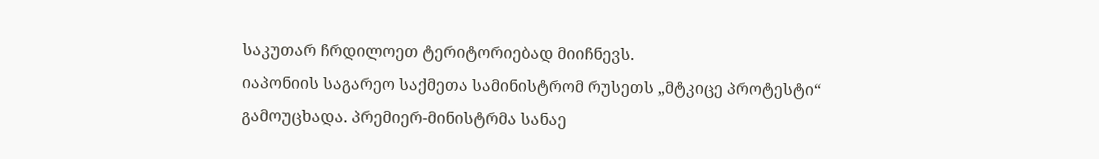საკუთარ ჩრდილოეთ ტერიტორიებად მიიჩნევს.
იაპონიის საგარეო საქმეთა სამინისტრომ რუსეთს „მტკიცე პროტესტი“ გამოუცხადა. პრემიერ-მინისტრმა სანაე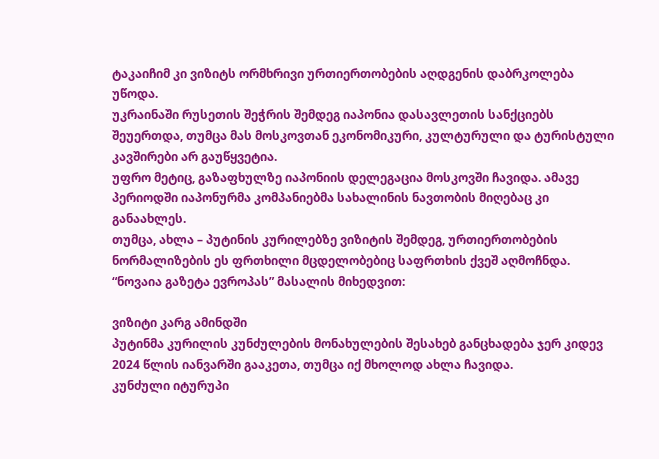ტაკაიჩიმ კი ვიზიტს ორმხრივი ურთიერთობების აღდგენის დაბრკოლება უწოდა.
უკრაინაში რუსეთის შეჭრის შემდეგ იაპონია დასავლეთის სანქციებს შეუერთდა, თუმცა მას მოსკოვთან ეკონომიკური, კულტურული და ტურისტული კავშირები არ გაუწყვეტია.
უფრო მეტიც, გაზაფხულზე იაპონიის დელეგაცია მოსკოვში ჩავიდა. ამავე პერიოდში იაპონურმა კომპანიებმა სახალინის ნავთობის მიღებაც კი განაახლეს.
თუმცა, ახლა – პუტინის კურილებზე ვიზიტის შემდეგ, ურთიერთობების ნორმალიზების ეს ფრთხილი მცდელობებიც საფრთხის ქვეშ აღმოჩნდა.
“ნოვაია გაზეტა ევროპას” მასალის მიხედვით:

ვიზიტი კარგ ამინდში
პუტინმა კურილის კუნძულების მონახულების შესახებ განცხადება ჯერ კიდევ 2024 წლის იანვარში გააკეთა, თუმცა იქ მხოლოდ ახლა ჩავიდა.
კუნძული იტურუპი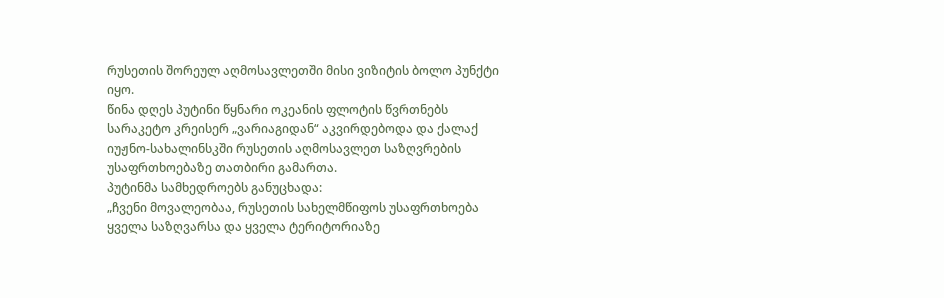რუსეთის შორეულ აღმოსავლეთში მისი ვიზიტის ბოლო პუნქტი იყო.
წინა დღეს პუტინი წყნარი ოკეანის ფლოტის წვრთნებს სარაკეტო კრეისერ „ვარიაგიდან“ აკვირდებოდა და ქალაქ იუჟნო-სახალინსკში რუსეთის აღმოსავლეთ საზღვრების უსაფრთხოებაზე თათბირი გამართა.
პუტინმა სამხედროებს განუცხადა:
„ჩვენი მოვალეობაა, რუსეთის სახელმწიფოს უსაფრთხოება ყველა საზღვარსა და ყველა ტერიტორიაზე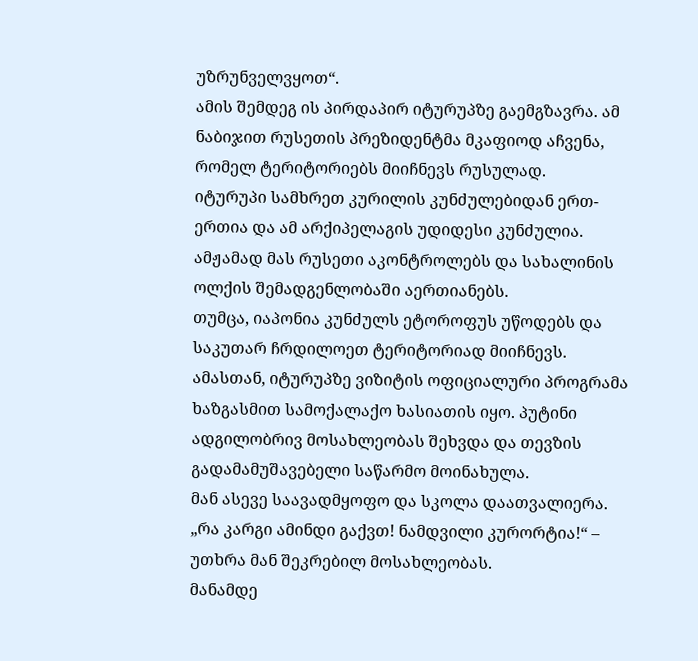უზრუნველვყოთ“.
ამის შემდეგ ის პირდაპირ იტურუპზე გაემგზავრა. ამ ნაბიჯით რუსეთის პრეზიდენტმა მკაფიოდ აჩვენა, რომელ ტერიტორიებს მიიჩნევს რუსულად.
იტურუპი სამხრეთ კურილის კუნძულებიდან ერთ-ერთია და ამ არქიპელაგის უდიდესი კუნძულია. ამჟამად მას რუსეთი აკონტროლებს და სახალინის ოლქის შემადგენლობაში აერთიანებს.
თუმცა, იაპონია კუნძულს ეტოროფუს უწოდებს და საკუთარ ჩრდილოეთ ტერიტორიად მიიჩნევს.
ამასთან, იტურუპზე ვიზიტის ოფიციალური პროგრამა ხაზგასმით სამოქალაქო ხასიათის იყო. პუტინი ადგილობრივ მოსახლეობას შეხვდა და თევზის გადამამუშავებელი საწარმო მოინახულა.
მან ასევე საავადმყოფო და სკოლა დაათვალიერა.
„რა კარგი ამინდი გაქვთ! ნამდვილი კურორტია!“ – უთხრა მან შეკრებილ მოსახლეობას.
მანამდე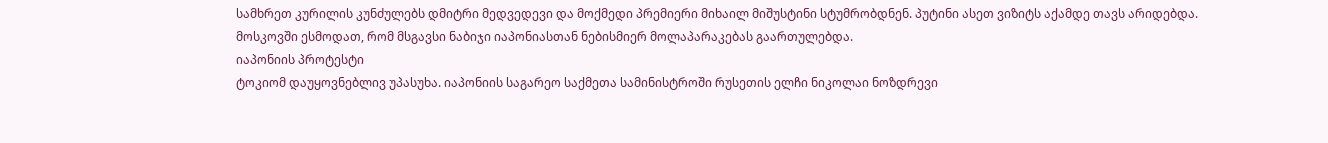სამხრეთ კურილის კუნძულებს დმიტრი მედვედევი და მოქმედი პრემიერი მიხაილ მიშუსტინი სტუმრობდნენ. პუტინი ასეთ ვიზიტს აქამდე თავს არიდებდა.
მოსკოვში ესმოდათ, რომ მსგავსი ნაბიჯი იაპონიასთან ნებისმიერ მოლაპარაკებას გაართულებდა.
იაპონიის პროტესტი
ტოკიომ დაუყოვნებლივ უპასუხა. იაპონიის საგარეო საქმეთა სამინისტროში რუსეთის ელჩი ნიკოლაი ნოზდრევი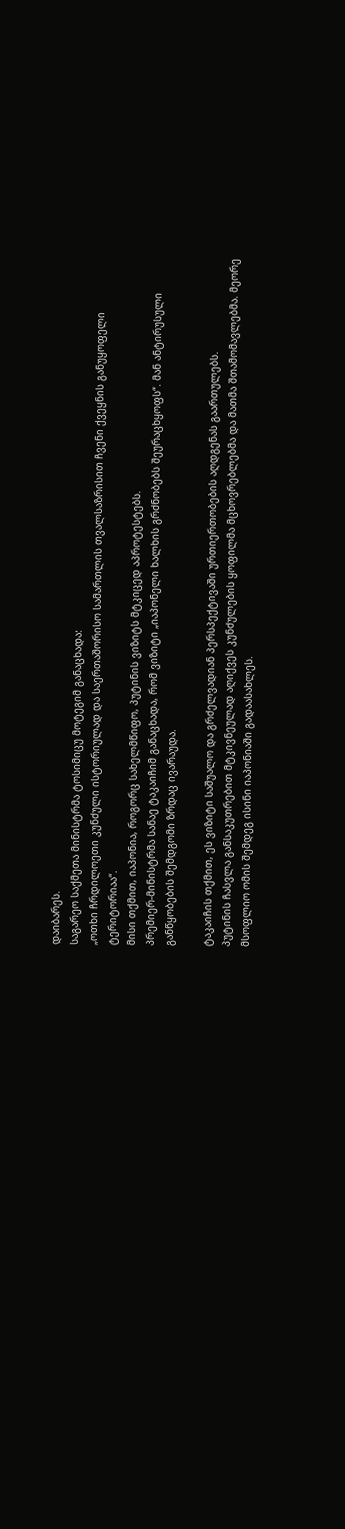დაიბარეს.
საგარეო საქმეთა მინისტრმა ტოსიმიცუ მოტეგიმ განაცხადა:
„ოთხი ჩრდილოეთი კუნძული ისტორიულად და საერთაშორისო სამართლის თვალსაზრისით ჩვენი ქვეყნის განუყოფელი ტერიტორიაა“.
მისი თქმით, იაპონია, როგორც სახელმწიფო, პუტინის ვიზიტს მტკიცედ აპროტესტებს.
პრემიერ-მინისტრმა სანაე ტაკაიჩიმ განაცხადა, რომ ვიზიტი „იაპონელი ხალხის გრძნობებს შეურაცხყოფს“. მან ანტირუსული განწყობების შემდგომი ზრდაც ივარაუდა.

ტაკაიჩის თქმით, ეს ვიზიტი საშუალო და გრძელვადიან პერსპექტივაში ურთიერთობების აღდგენას გაართულებს.
პუტინის ჩასვლა განსაკუთრებით მტკივნეულად აღიქვეს კუნძულების ყოფილმა მცხოვრებლებმა და მათმა შთამომავლებმა. მეორე მსოფლიო ომის შემდეგ ისინი იაპონიაში გადაასახლეს.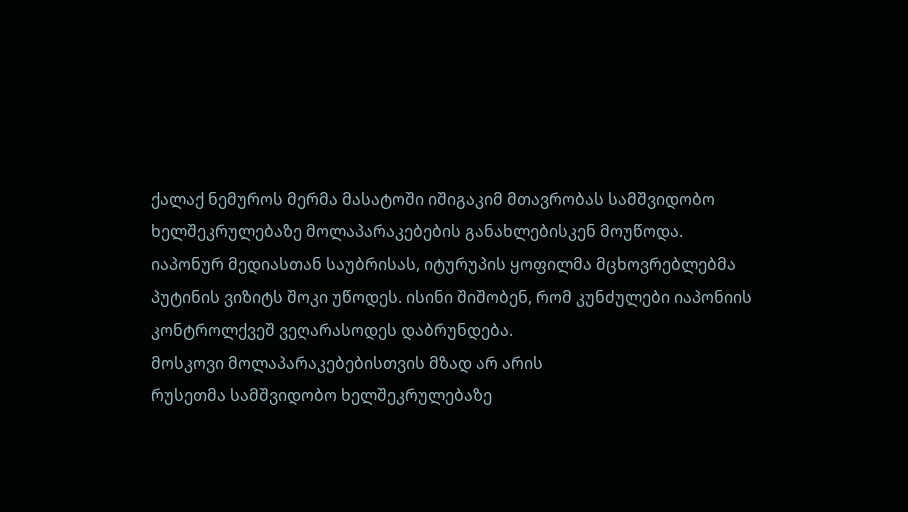ქალაქ ნემუროს მერმა მასატოში იშიგაკიმ მთავრობას სამშვიდობო ხელშეკრულებაზე მოლაპარაკებების განახლებისკენ მოუწოდა.
იაპონურ მედიასთან საუბრისას, იტურუპის ყოფილმა მცხოვრებლებმა პუტინის ვიზიტს შოკი უწოდეს. ისინი შიშობენ, რომ კუნძულები იაპონიის კონტროლქვეშ ვეღარასოდეს დაბრუნდება.
მოსკოვი მოლაპარაკებებისთვის მზად არ არის
რუსეთმა სამშვიდობო ხელშეკრულებაზე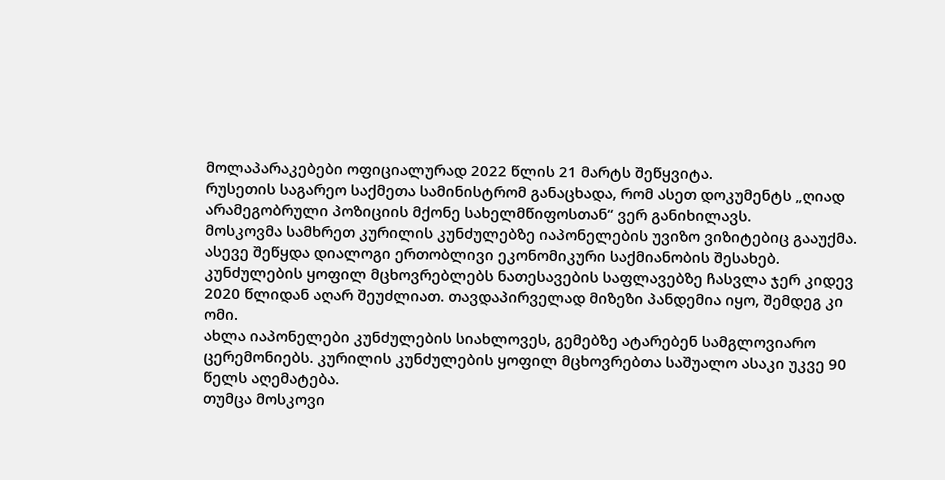მოლაპარაკებები ოფიციალურად 2022 წლის 21 მარტს შეწყვიტა.
რუსეთის საგარეო საქმეთა სამინისტრომ განაცხადა, რომ ასეთ დოკუმენტს „ღიად არამეგობრული პოზიციის მქონე სახელმწიფოსთან“ ვერ განიხილავს.
მოსკოვმა სამხრეთ კურილის კუნძულებზე იაპონელების უვიზო ვიზიტებიც გააუქმა. ასევე შეწყდა დიალოგი ერთობლივი ეკონომიკური საქმიანობის შესახებ.
კუნძულების ყოფილ მცხოვრებლებს ნათესავების საფლავებზე ჩასვლა ჯერ კიდევ 2020 წლიდან აღარ შეუძლიათ. თავდაპირველად მიზეზი პანდემია იყო, შემდეგ კი ომი.
ახლა იაპონელები კუნძულების სიახლოვეს, გემებზე ატარებენ სამგლოვიარო ცერემონიებს. კურილის კუნძულების ყოფილ მცხოვრებთა საშუალო ასაკი უკვე 90 წელს აღემატება.
თუმცა მოსკოვი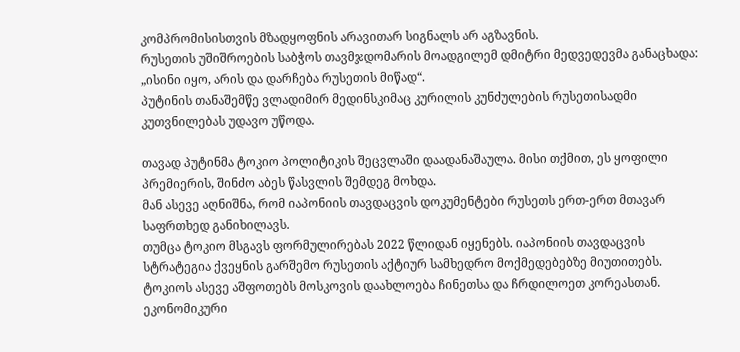კომპრომისისთვის მზადყოფნის არავითარ სიგნალს არ აგზავნის.
რუსეთის უშიშროების საბჭოს თავმჯდომარის მოადგილემ დმიტრი მედვედევმა განაცხადა:
„ისინი იყო, არის და დარჩება რუსეთის მიწად“.
პუტინის თანაშემწე ვლადიმირ მედინსკიმაც კურილის კუნძულების რუსეთისადმი კუთვნილებას უდავო უწოდა.

თავად პუტინმა ტოკიო პოლიტიკის შეცვლაში დაადანაშაულა. მისი თქმით, ეს ყოფილი პრემიერის, შინძო აბეს წასვლის შემდეგ მოხდა.
მან ასევე აღნიშნა, რომ იაპონიის თავდაცვის დოკუმენტები რუსეთს ერთ-ერთ მთავარ საფრთხედ განიხილავს.
თუმცა ტოკიო მსგავს ფორმულირებას 2022 წლიდან იყენებს. იაპონიის თავდაცვის სტრატეგია ქვეყნის გარშემო რუსეთის აქტიურ სამხედრო მოქმედებებზე მიუთითებს.
ტოკიოს ასევე აშფოთებს მოსკოვის დაახლოება ჩინეთსა და ჩრდილოეთ კორეასთან.
ეკონომიკური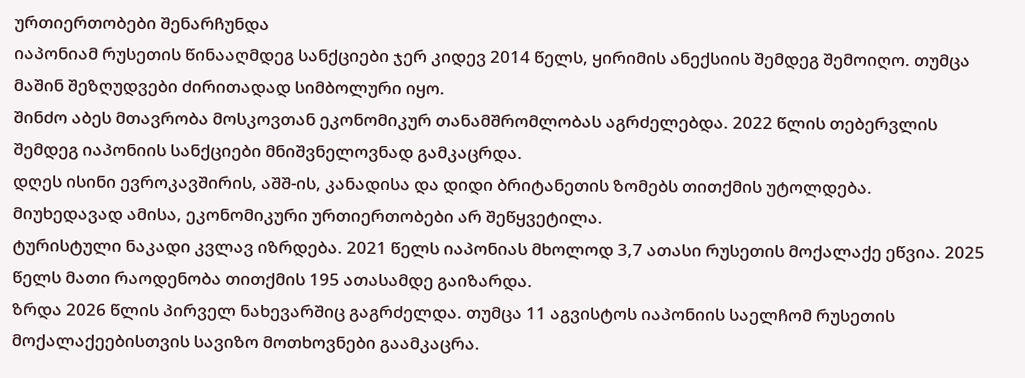ურთიერთობები შენარჩუნდა
იაპონიამ რუსეთის წინააღმდეგ სანქციები ჯერ კიდევ 2014 წელს, ყირიმის ანექსიის შემდეგ შემოიღო. თუმცა მაშინ შეზღუდვები ძირითადად სიმბოლური იყო.
შინძო აბეს მთავრობა მოსკოვთან ეკონომიკურ თანამშრომლობას აგრძელებდა. 2022 წლის თებერვლის შემდეგ იაპონიის სანქციები მნიშვნელოვნად გამკაცრდა.
დღეს ისინი ევროკავშირის, აშშ-ის, კანადისა და დიდი ბრიტანეთის ზომებს თითქმის უტოლდება.
მიუხედავად ამისა, ეკონომიკური ურთიერთობები არ შეწყვეტილა.
ტურისტული ნაკადი კვლავ იზრდება. 2021 წელს იაპონიას მხოლოდ 3,7 ათასი რუსეთის მოქალაქე ეწვია. 2025 წელს მათი რაოდენობა თითქმის 195 ათასამდე გაიზარდა.
ზრდა 2026 წლის პირველ ნახევარშიც გაგრძელდა. თუმცა 11 აგვისტოს იაპონიის საელჩომ რუსეთის მოქალაქეებისთვის სავიზო მოთხოვნები გაამკაცრა.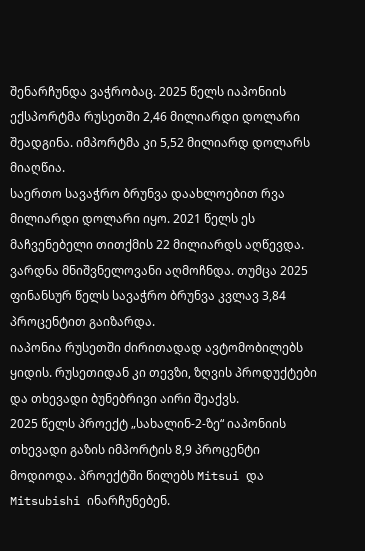შენარჩუნდა ვაჭრობაც. 2025 წელს იაპონიის ექსპორტმა რუსეთში 2,46 მილიარდი დოლარი შეადგინა. იმპორტმა კი 5,52 მილიარდ დოლარს მიაღწია.
საერთო სავაჭრო ბრუნვა დაახლოებით რვა მილიარდი დოლარი იყო. 2021 წელს ეს მაჩვენებელი თითქმის 22 მილიარდს აღწევდა.
ვარდნა მნიშვნელოვანი აღმოჩნდა. თუმცა 2025 ფინანსურ წელს სავაჭრო ბრუნვა კვლავ 3,84 პროცენტით გაიზარდა.
იაპონია რუსეთში ძირითადად ავტომობილებს ყიდის. რუსეთიდან კი თევზი, ზღვის პროდუქტები და თხევადი ბუნებრივი აირი შეაქვს.
2025 წელს პროექტ „სახალინ-2-ზე“ იაპონიის თხევადი გაზის იმპორტის 8,9 პროცენტი მოდიოდა. პროექტში წილებს Mitsui და Mitsubishi ინარჩუნებენ.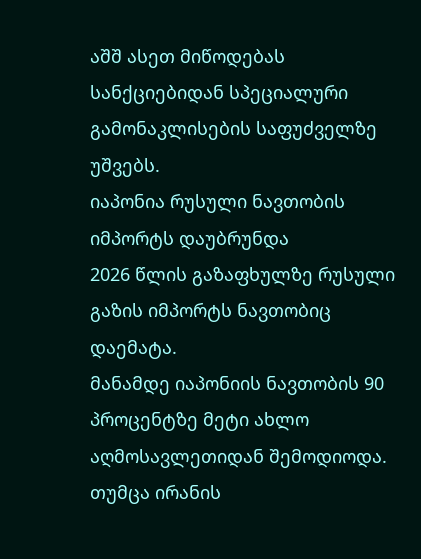აშშ ასეთ მიწოდებას სანქციებიდან სპეციალური გამონაკლისების საფუძველზე უშვებს.
იაპონია რუსული ნავთობის იმპორტს დაუბრუნდა
2026 წლის გაზაფხულზე რუსული გაზის იმპორტს ნავთობიც დაემატა.
მანამდე იაპონიის ნავთობის 90 პროცენტზე მეტი ახლო აღმოსავლეთიდან შემოდიოდა. თუმცა ირანის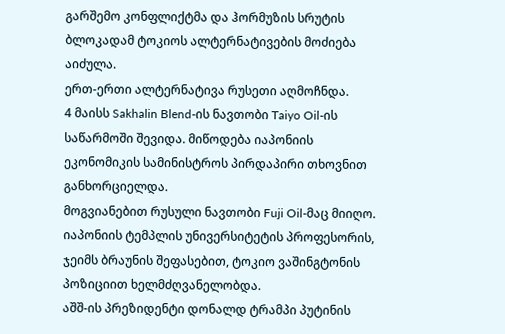გარშემო კონფლიქტმა და ჰორმუზის სრუტის ბლოკადამ ტოკიოს ალტერნატივების მოძიება აიძულა.
ერთ-ერთი ალტერნატივა რუსეთი აღმოჩნდა.
4 მაისს Sakhalin Blend-ის ნავთობი Taiyo Oil-ის საწარმოში შევიდა. მიწოდება იაპონიის ეკონომიკის სამინისტროს პირდაპირი თხოვნით განხორციელდა.
მოგვიანებით რუსული ნავთობი Fuji Oil-მაც მიიღო.
იაპონიის ტემპლის უნივერსიტეტის პროფესორის, ჯეიმს ბრაუნის შეფასებით, ტოკიო ვაშინგტონის პოზიციით ხელმძღვანელობდა.
აშშ-ის პრეზიდენტი დონალდ ტრამპი პუტინის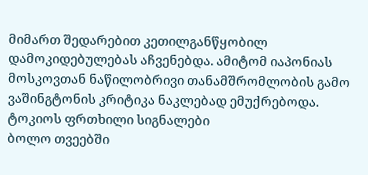მიმართ შედარებით კეთილგანწყობილ დამოკიდებულებას აჩვენებდა. ამიტომ იაპონიას მოსკოვთან ნაწილობრივი თანამშრომლობის გამო ვაშინგტონის კრიტიკა ნაკლებად ემუქრებოდა.
ტოკიოს ფრთხილი სიგნალები
ბოლო თვეებში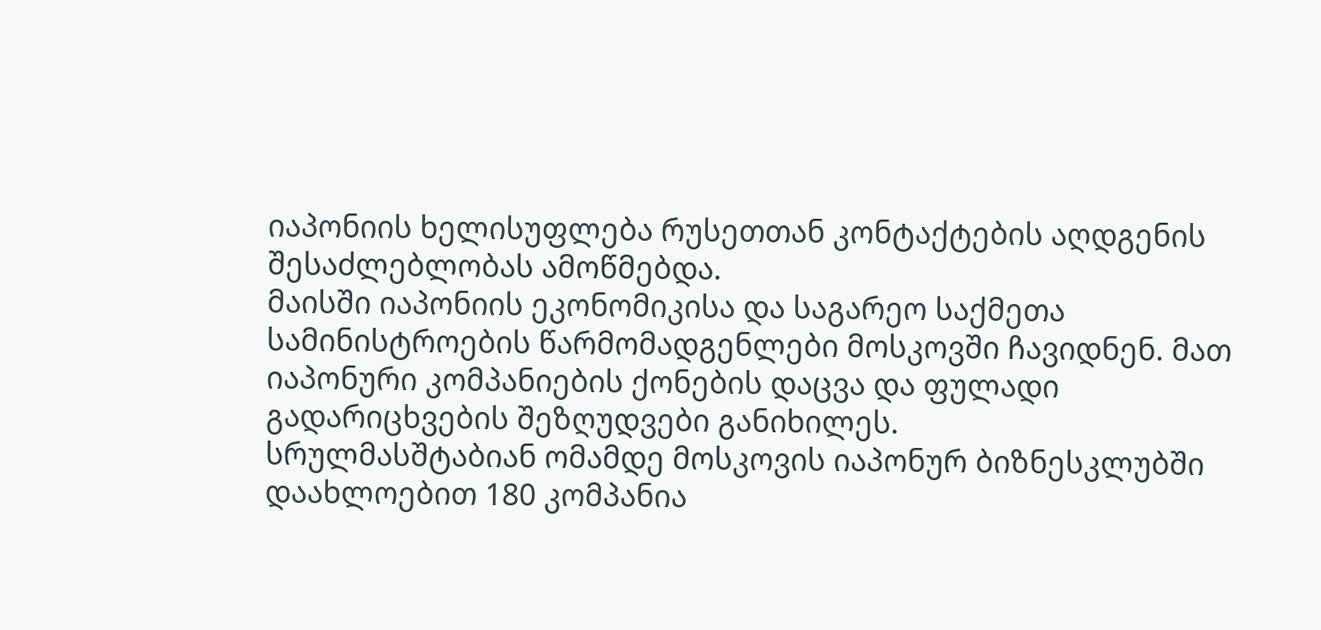იაპონიის ხელისუფლება რუსეთთან კონტაქტების აღდგენის შესაძლებლობას ამოწმებდა.
მაისში იაპონიის ეკონომიკისა და საგარეო საქმეთა სამინისტროების წარმომადგენლები მოსკოვში ჩავიდნენ. მათ იაპონური კომპანიების ქონების დაცვა და ფულადი გადარიცხვების შეზღუდვები განიხილეს.
სრულმასშტაბიან ომამდე მოსკოვის იაპონურ ბიზნესკლუბში დაახლოებით 180 კომპანია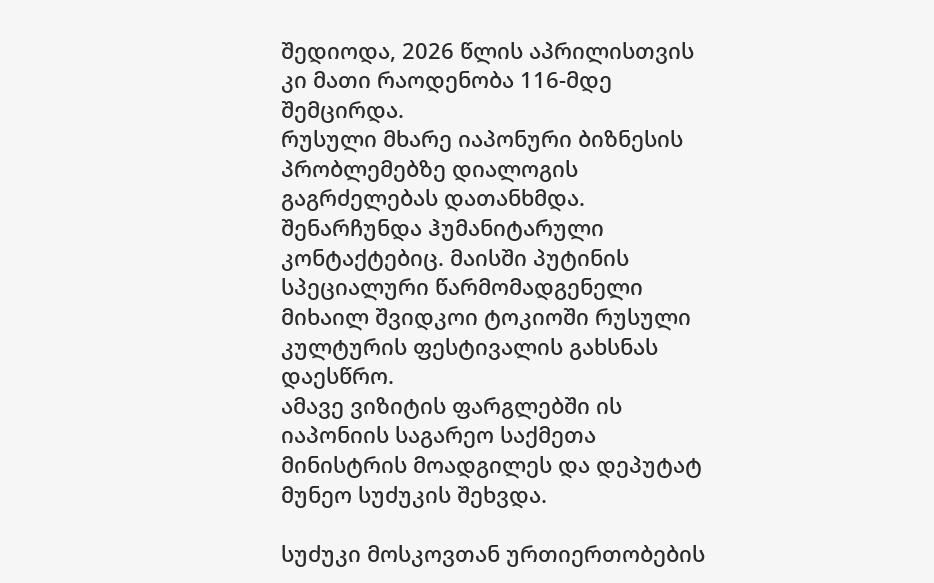შედიოდა, 2026 წლის აპრილისთვის კი მათი რაოდენობა 116-მდე შემცირდა.
რუსული მხარე იაპონური ბიზნესის პრობლემებზე დიალოგის გაგრძელებას დათანხმდა.
შენარჩუნდა ჰუმანიტარული კონტაქტებიც. მაისში პუტინის სპეციალური წარმომადგენელი მიხაილ შვიდკოი ტოკიოში რუსული კულტურის ფესტივალის გახსნას დაესწრო.
ამავე ვიზიტის ფარგლებში ის იაპონიის საგარეო საქმეთა მინისტრის მოადგილეს და დეპუტატ მუნეო სუძუკის შეხვდა.

სუძუკი მოსკოვთან ურთიერთობების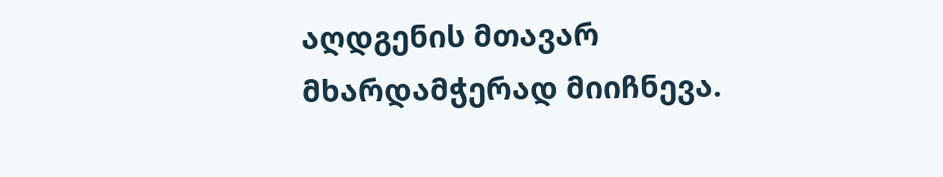აღდგენის მთავარ მხარდამჭერად მიიჩნევა.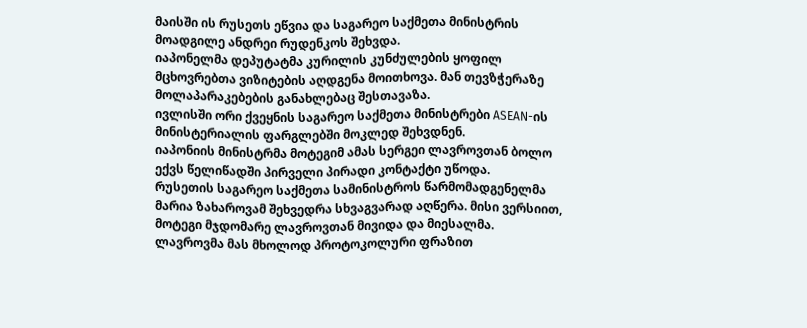მაისში ის რუსეთს ეწვია და საგარეო საქმეთა მინისტრის მოადგილე ანდრეი რუდენკოს შეხვდა.
იაპონელმა დეპუტატმა კურილის კუნძულების ყოფილ მცხოვრებთა ვიზიტების აღდგენა მოითხოვა. მან თევზჭერაზე მოლაპარაკებების განახლებაც შესთავაზა.
ივლისში ორი ქვეყნის საგარეო საქმეთა მინისტრები ASEAN-ის მინისტერიალის ფარგლებში მოკლედ შეხვდნენ.
იაპონიის მინისტრმა მოტეგიმ ამას სერგეი ლავროვთან ბოლო ექვს წელიწადში პირველი პირადი კონტაქტი უწოდა.
რუსეთის საგარეო საქმეთა სამინისტროს წარმომადგენელმა მარია ზახაროვამ შეხვედრა სხვაგვარად აღწერა. მისი ვერსიით, მოტეგი მჯდომარე ლავროვთან მივიდა და მიესალმა.
ლავროვმა მას მხოლოდ პროტოკოლური ფრაზით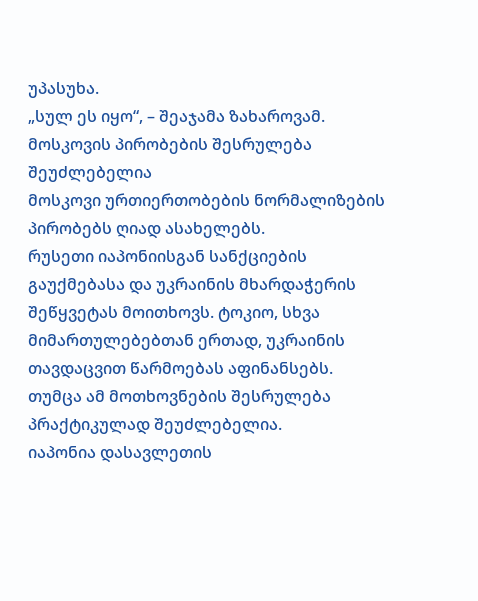უპასუხა.
„სულ ეს იყო“, – შეაჯამა ზახაროვამ.
მოსკოვის პირობების შესრულება შეუძლებელია
მოსკოვი ურთიერთობების ნორმალიზების პირობებს ღიად ასახელებს.
რუსეთი იაპონიისგან სანქციების გაუქმებასა და უკრაინის მხარდაჭერის შეწყვეტას მოითხოვს. ტოკიო, სხვა მიმართულებებთან ერთად, უკრაინის თავდაცვით წარმოებას აფინანსებს.
თუმცა ამ მოთხოვნების შესრულება პრაქტიკულად შეუძლებელია.
იაპონია დასავლეთის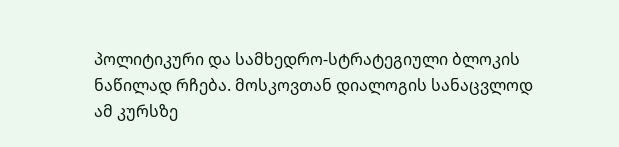პოლიტიკური და სამხედრო-სტრატეგიული ბლოკის ნაწილად რჩება. მოსკოვთან დიალოგის სანაცვლოდ ამ კურსზე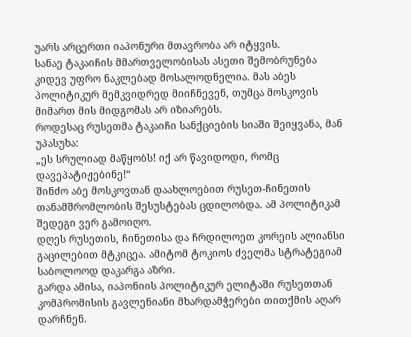უარს არცერთი იაპონური მთავრობა არ იტყვის.
სანაე ტაკაიჩის მმართველობისას ასეთი შემობრუნება კიდევ უფრო ნაკლებად მოსალოდნელია. მას აბეს პოლიტიკურ მემკვიდრედ მიიჩნევენ, თუმცა მოსკოვის მიმართ მის მიდგომას არ იზიარებს.
როდესაც რუსეთმა ტაკაიჩი სანქციების სიაში შეიყვანა, მან უპასუხა:
„ეს სრულიად მაწყობს! იქ არ წავიდოდი, რომც დავეპატიჟებინე!“
შინძო აბე მოსკოვთან დაახლოებით რუსეთ-ჩინეთის თანამშრომლობის შესუსტებას ცდილობდა. ამ პოლიტიკამ შედეგი ვერ გამოიღო.
დღეს რუსეთის, ჩინეთისა და ჩრდილოეთ კორეის ალიანსი გაცილებით მტკიცეა. ამიტომ ტოკიოს ძველმა სტრატეგიამ საბოლოოდ დაკარგა აზრი.
გარდა ამისა, იაპონიის პოლიტიკურ ელიტაში რუსეთთან კომპრომისის გავლენიანი მხარდამჭერები თითქმის აღარ დარჩნენ.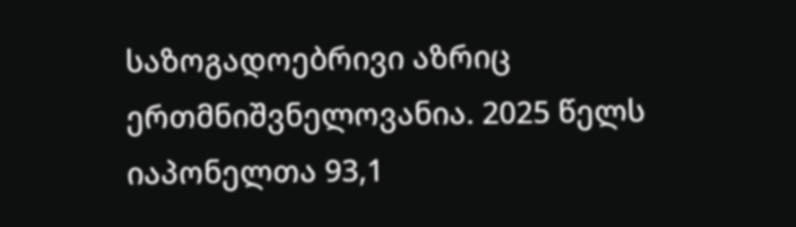საზოგადოებრივი აზრიც ერთმნიშვნელოვანია. 2025 წელს იაპონელთა 93,1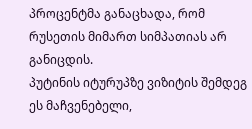პროცენტმა განაცხადა, რომ რუსეთის მიმართ სიმპათიას არ განიცდის.
პუტინის იტურუპზე ვიზიტის შემდეგ ეს მაჩვენებელი,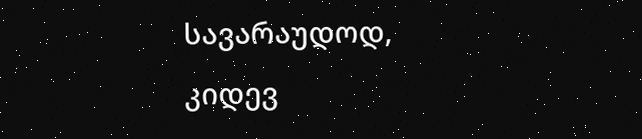სავარაუდოდ, კიდევ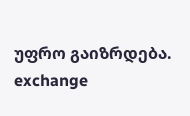უფრო გაიზრდება.
exchange